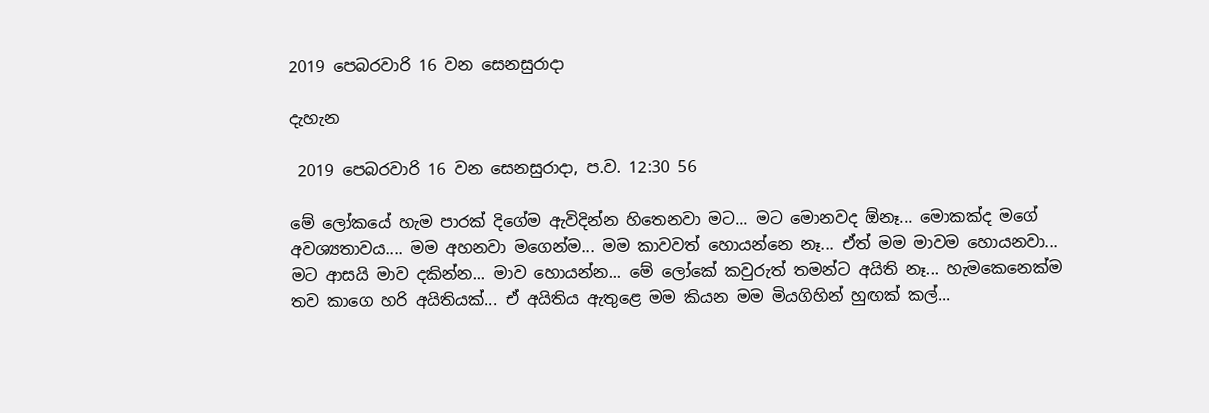2019 පෙබරවාරි 16 වන සෙනසුරාදා

දැහැන

 2019 පෙබරවාරි 16 වන සෙනසුරාදා, ප.ව. 12:30 56

මේ ලෝකයේ හැම පාරක් දිගේම ඇවිදින්න හිතෙනවා මට... මට මොනවද ඕනෑ... මොකක්ද මගේ අවශ්‍යතාවය.... මම අහනවා මගෙන්ම... මම කාවවත් හොයන්නෙ නෑ... ඒත් මම මාවම හොයනවා... මට ආසයි මාව දකින්න... මාව හොයන්න... මේ ලෝකේ කවුරුත් තමන්ට අයිති නෑ... හැමකෙනෙක්ම තව කාගෙ හරි අයිතියක්... ඒ අයිතිය ඇතුළෙ මම කියන මම මියගිහින් හුඟක් කල්...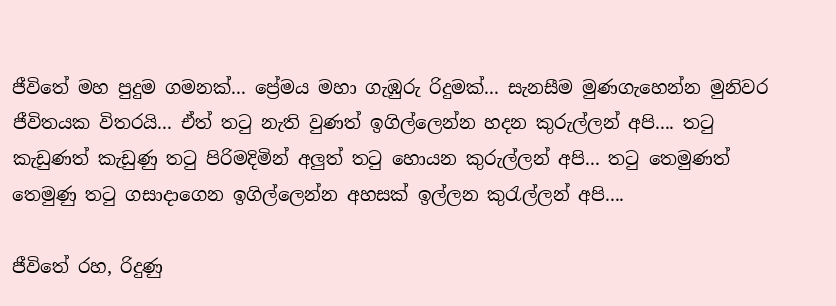ජීවිතේ මහ පුදුම ගමනක්... ප්‍රේමය මහා ගැඹුරු රිදුමක්... සැනසීම මුණගැහෙන්න මුනිවර ජීවිතයක විතරයි... ඒත් තටු නැති වුණත් ඉගිල්ලෙන්න හදන කුරුල්ලන් අපි.... තටු කැඩුණත් කැඩුණු තටු පිරිමදිමින් අලුත් තටු හොයන කුරුල්ලන් අපි... තටු තෙමුණත් තෙමුණු තටු ගසාදාගෙන ඉගිල්ලෙන්න අහසක් ඉල්ලන කුරැල්ලන් අපි....

ජීවිතේ රහ, රිදුණු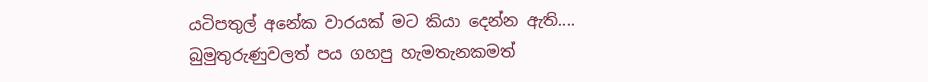යටිපතුල් අනේක වාරයක් මට කියා දෙන්න ඇති.... බුමුතුරුණුවලත් පය ගහපු හැමතැනකමත්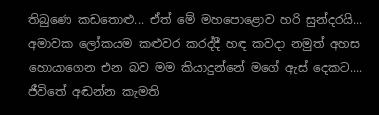තිබුණෙ කඩතොළු... ඒත් මේ මහපොළොව හරි සුන්දරයි... අමාවක ලෝකයම කළුවර කරද්දී හඳ කවදා නමුත් අහස හොයාගෙන එන බව මම කියාදුන්නේ මගේ ඇස් දෙකට.... ජීවිතේ අඬන්න කැමති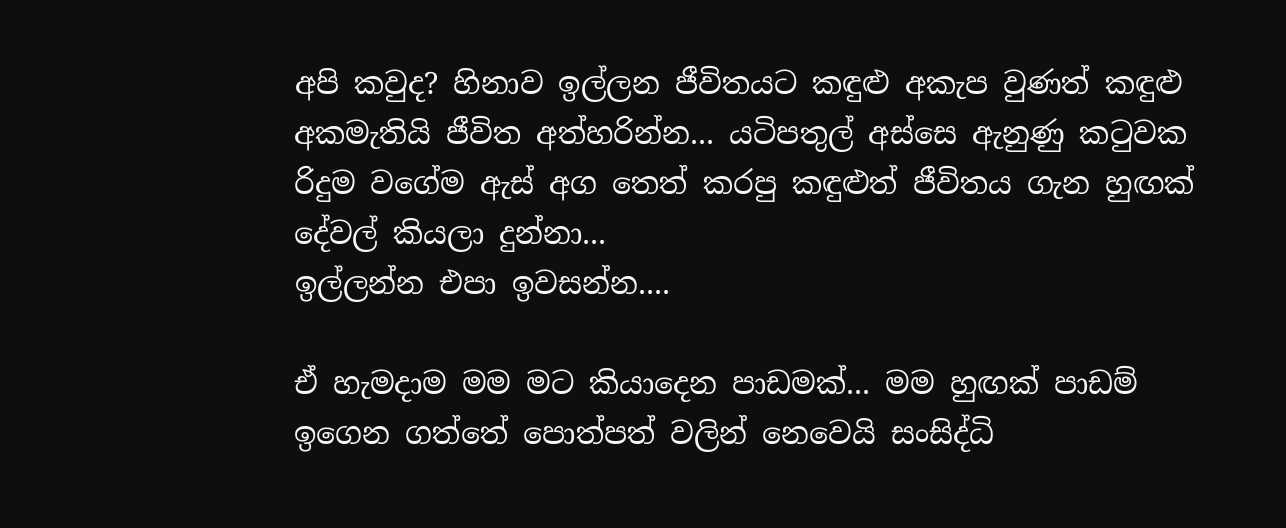අපි කවුද? හිනාව ඉල්ලන ජීවිතයට කඳුළු අකැප වුණත් කඳුළු අකමැතියි ජීවිත අත්හරින්න... යටිපතුල් අස්සෙ ඇනුණු කටුවක රිදුම වගේම ඇස් අග තෙත් කරපු කඳුළුත් ජීවිතය ගැන හුඟක් දේවල් කියලා දුන්නා...
ඉල්ලන්න එපා ඉවසන්න....

ඒ හැමදාම මම මට කියාදෙන පාඩමක්... මම හුඟක් පාඩම් ඉගෙන ගත්තේ පොත්පත් වලින් නෙවෙයි සංසිද්ධි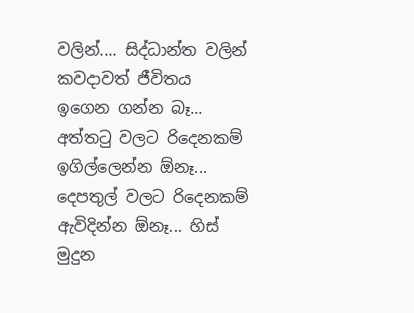වලින්.... සිද්ධාන්ත වලින් කවදාවත් ජීවිතය ඉගෙන ගන්න බෑ... අත්තටු වලට රිදෙනකම් ඉගිල්ලෙන්න ඕනෑ... දෙපතුල් වලට රිදෙනකම් ඇවිදින්න ඕනෑ... හිස් මුදුන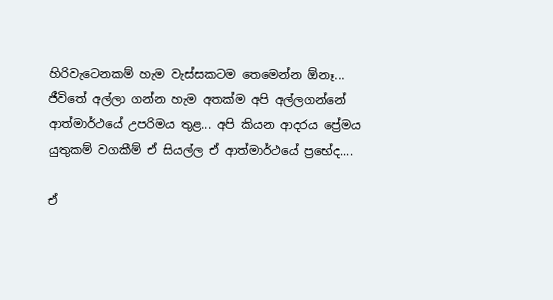හිරිවැටෙනකම් හැම වැස්සකටම තෙමෙන්න ඕනෑ... ජීවිතේ අල්ලා ගන්න හැම අතක්ම අපි අල්ලගන්නේ ආත්මාර්ථයේ උපරිමය තුළ... අපි කියන ආදරය ප්‍රේමය යුතුකම් වගකීම් ඒ සියල්ල ඒ ආත්මාර්ථයේ ප්‍රභේද....

ඒ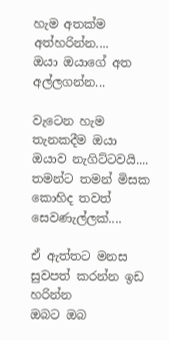හැම අතක්ම අත්හරින්න....
ඔයා ඔයාගේ අත අල්ලගන්න...

වැටෙන හැම තැනකදීම ඔයා ඔයාව නැගිට්ටවයි....
තමන්ට තමන් මිසක කොහිද තවත් සෙවණැල්ලක්....

ඒ ඇත්තට මනස සුවපත් කරන්න ඉඩ හරින්න
ඔබට ඔබ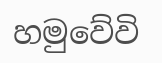හමුවේවි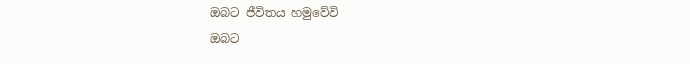ඔබට ජීවිතය හමුවේවි
ඔබට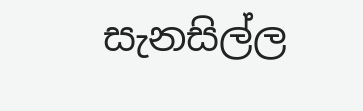සැනසිල්ල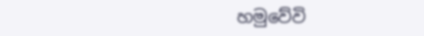හමුවේවි